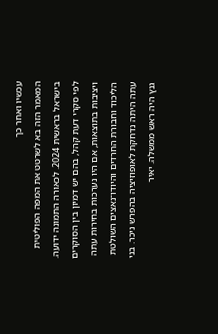עכשיו ואחר כך
המאמר הזה בא לשרטט את המפה הפוליטית בישראל בראשית 2024. לכאורה התמונה ידועה. לפי סקרי דעת קהל, בהם יש דמיון בין הסוקרים ויציבות בתוצאות, אם היו נערכות בחירות עתה הליכוד וחבורת החרדים והיודו־נאצים השולטת עתה היתה נדחקת לאופוזיציה בהפרש ניכר. בני גנץ היה ראש ממשלה. יאיר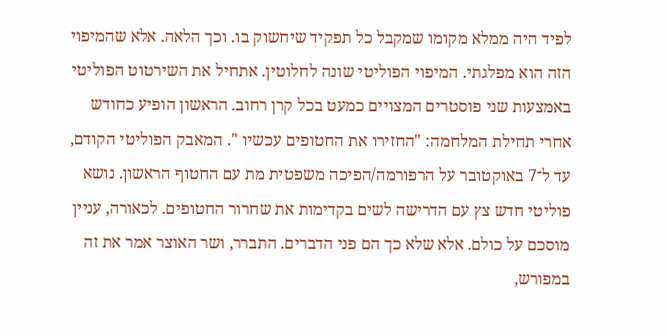לפיד היה ממלא מקומו שמקבל כל תפקיד שיחשוק בו. וכך הלאה. אלא שהמיפוי הזה הוא מפלגתי. המיפוי הפוליטי שונה לחלוטין. אתחיל את השירטוט הפוליטי באמצעות שני פוסטרים המצויים כמעט בכל קרן רחוב. הראשון הופיע כחודש אחרי תחילת המלחמה: "החזירו את החטופים עכשיו ". המאבק הפוליטי הקודם, עד ל־7 באוקטובר על הרפורמה/הפיכה משפטית מת עם החטוף הראשון. נושא פוליטי חדש צץ עם הדרישה לשים בקדימות את שחרור החטופים. לכאורה, עניין מוסכם על כולם. אלא שלא כך הם פני הדברים. התברר, ושר האוצר אמר את זה במפורש,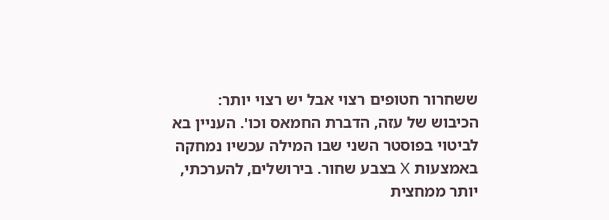ששחרור חטופים רצוי אבל יש רצוי יותר: הכיבוש של עזה, הדברת החמאס וכו'. העניין בא לביטוי בפוסטר השני שבו המילה עכשיו נמחקה באמצעות X בצבע שחור. בירושלים, להערכתי, יותר ממחצית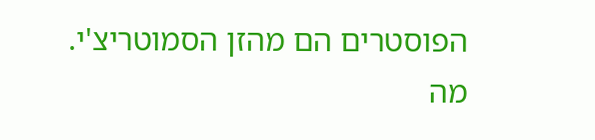הפוסטרים הם מהזן הסמוטריצ'י. מה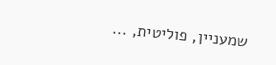שמעניין, פוליטית, ...